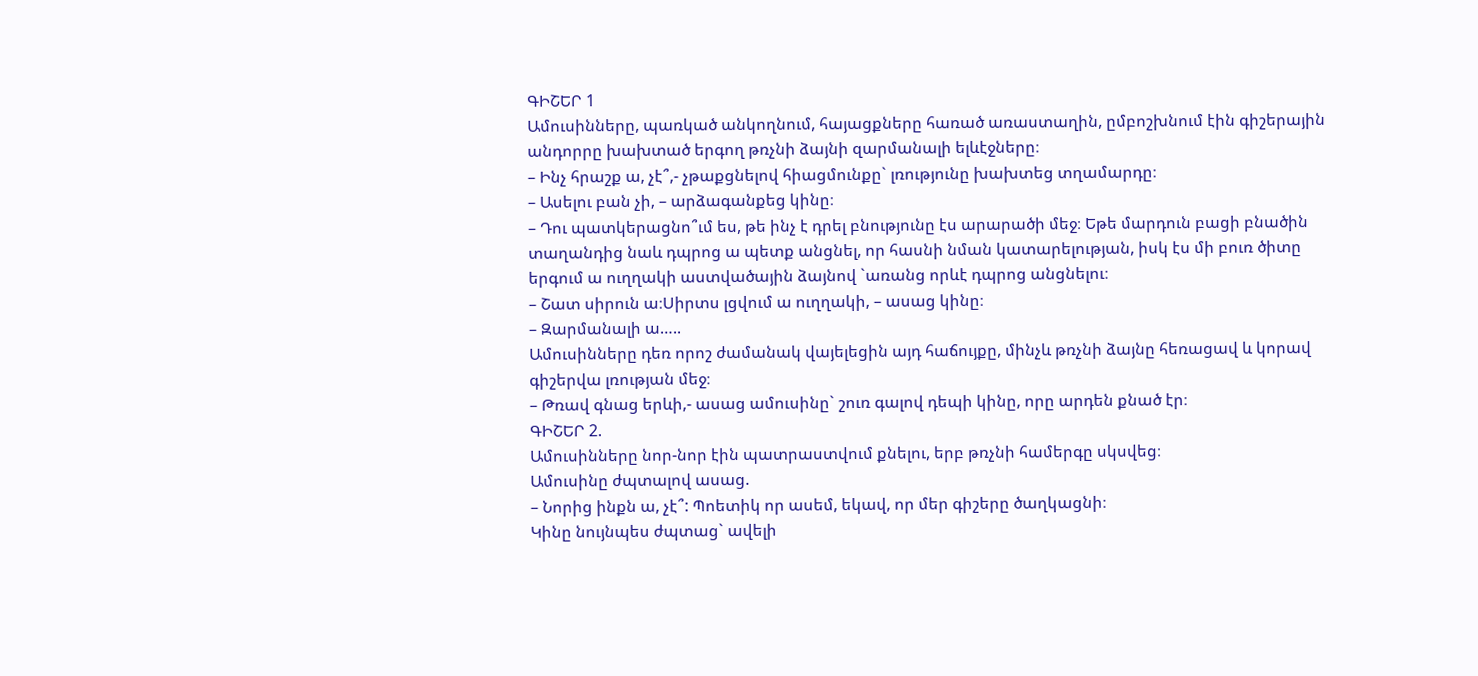ԳԻՇԵՐ 1
Ամուսինները, պառկած անկողնում, հայացքները հառած առաստաղին, ըմբոշխնում էին գիշերային անդորրը խախտած երգող թռչնի ձայնի զարմանալի ելևէջները։
– Ինչ հրաշք ա, չէ՞,- չթաքցնելով հիացմունքը` լռությունը խախտեց տղամարդը։
– Ասելու բան չի, – արձագանքեց կինը։
– Դու պատկերացնո՞ւմ ես, թե ինչ է դրել բնությունը էս արարածի մեջ։ Եթե մարդուն բացի բնածին տաղանդից նաև դպրոց ա պետք անցնել, որ հասնի նման կատարելության, իսկ էս մի բուռ ծիտը երգում ա ուղղակի աստվածային ձայնով `առանց որևէ դպրոց անցնելու։
– Շատ սիրուն ա։Սիրտս լցվում ա ուղղակի, – ասաց կինը։
– Զարմանալի ա…..
Ամուսինները դեռ որոշ ժամանակ վայելեցին այդ հաճույքը, մինչև թռչնի ձայնը հեռացավ և կորավ գիշերվա լռության մեջ։
– Թռավ գնաց երևի,- ասաց ամուսինը` շուռ գալով դեպի կինը, որը արդեն քնած էր։
ԳԻՇԵՐ 2.
Ամուսինները նոր-նոր էին պատրաստվում քնելու, երբ թռչնի համերգը սկսվեց։
Ամուսինը ժպտալով ասաց.
– Նորից ինքն ա, չէ՞: Պոետիկ որ ասեմ, եկավ, որ մեր գիշերը ծաղկացնի։
Կինը նույնպես ժպտաց` ավելի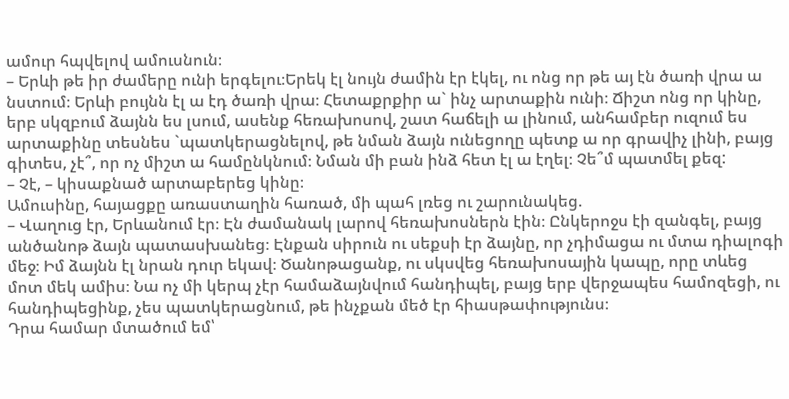ամուր հպվելով ամուսնուն։
– Երևի թե իր ժամերը ունի երգելու։Երեկ էլ նույն ժամին էր էկել, ու ոնց որ թե այ էն ծառի վրա ա նստում։ Երևի բույնն էլ ա էդ ծառի վրա։ Հետաքրքիր ա` ինչ արտաքին ունի։ Ճիշտ ոնց որ կինը, երբ սկզբում ձայնն ես լսում, ասենք հեռախոսով, շատ հաճելի ա լինում, անհամբեր ուզում ես արտաքինը տեսնես `պատկերացնելով, թե նման ձայն ունեցողը պետք ա որ գրավիչ լինի, բայց գիտես, չէ՞, որ ոչ միշտ ա համընկնում։ Նման մի բան ինձ հետ էլ ա էղել։ Չե՞մ պատմել քեզ:
– Չէ, – կիսաքնած արտաբերեց կինը։
Ամուսինը, հայացքը առաստաղին հառած, մի պահ լռեց ու շարունակեց.
– Վաղուց էր, Երևանում էր։ Էն ժամանակ լարով հեռախոսներն էին։ Ընկերոջս էի զանգել, բայց անծանոթ ձայն պատասխանեց։ Էնքան սիրուն ու սեքսի էր ձայնը, որ չդիմացա ու մտա դիալոգի մեջ։ Իմ ձայնն էլ նրան դուր եկավ։ Ծանոթացանք, ու սկսվեց հեռախոսային կապը, որը տևեց մոտ մեկ ամիս։ Նա ոչ մի կերպ չէր համաձայնվում հանդիպել, բայց երբ վերջապես համոզեցի, ու հանդիպեցինք, չես պատկերացնում, թե ինչքան մեծ էր հիասթափությունս։
Դրա համար մտածում եմ՝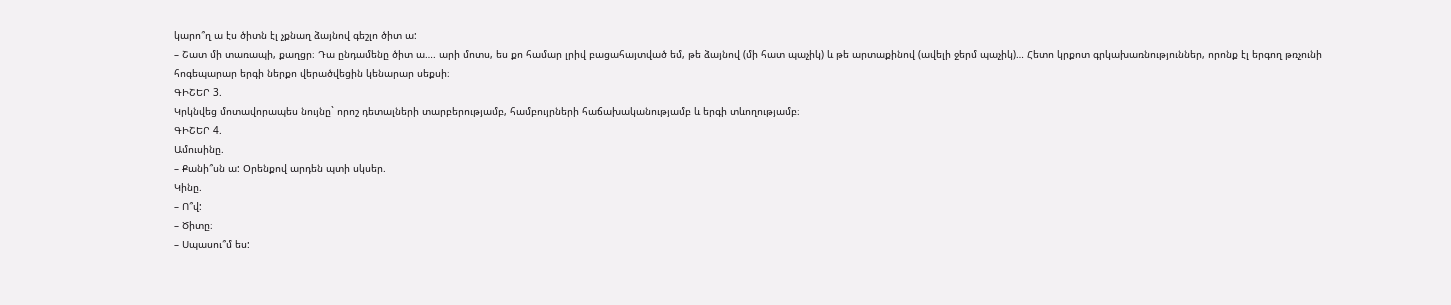կարո՞ղ ա էս ծիտն էլ չքնաղ ձայնով գեշլո ծիտ ա:
– Շատ մի տառապի, քաղցր։ Դա ընդամենը ծիտ ա…. արի մոտս, ես քո համար լրիվ բացահայտված եմ, թե ձայնով (մի հատ պաչիկ) և թե արտաքինով (ավելի ջերմ պաչիկ)… Հետո կրքոտ գրկախառնություններ, որոնք էլ երգող թռչունի հոգեպարար երգի ներքո վերածվեցին կենարար սեքսի։
ԳԻՇԵՐ 3.
Կրկնվեց մոտավորապես նույնը` որոշ դետալների տարբերությամբ, համբույրների հաճախականությամբ և երգի տևողությամբ։
ԳԻՇԵՐ 4.
Ամուսինը.
– Քանի՞սն ա: Օրենքով արդեն պտի սկսեր.
Կինը.
– Ո՞վ:
– Ծիտը։
– Սպասու՞մ ես: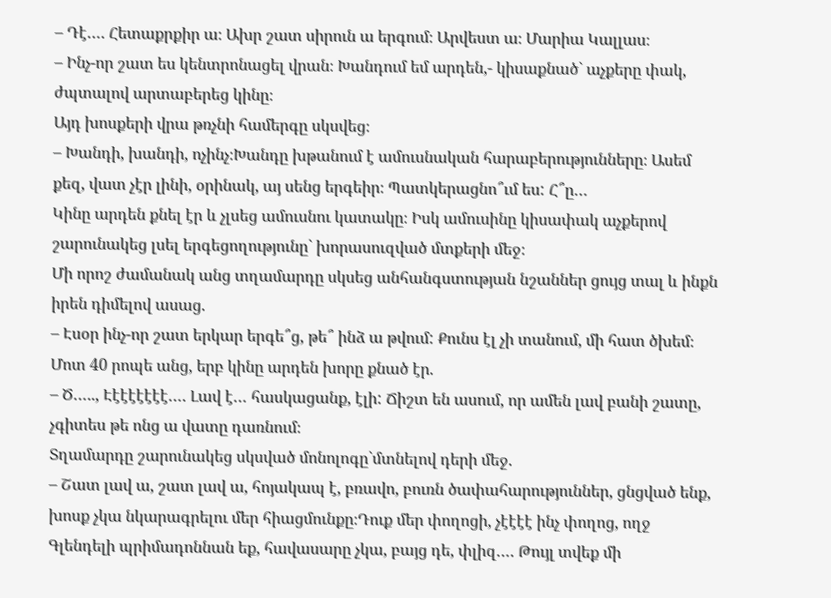– Դէ…. Հետաքրքիր ա։ Ախր շատ սիրուն ա երգում։ Արվեստ ա։ Մարիա Կալլաս։
– Ինչ-որ շատ ես կենտրոնացել վրան։ Խանդում եմ արդեն,- կիսաքնած` աչքերը փակ, ժպտալով արտաբերեց կինը։
Այդ խոսքերի վրա թռչնի համերգը սկսվեց։
– Խանդի, խանդի, ոչինչ։Խանդը խթանում է ամուսնական հարաբերությունները։ Ասեմ քեզ, վատ չէր լինի, օրինակ, այ սենց երգեիր։ Պատկերացնո՞ւմ ես: Հ՞ը…
Կինը արդեն քնել էր և չլսեց ամուսնու կատակը։ Իսկ ամուսինը կիսափակ աչքերով շարունակեց լսել երգեցողությունը` խորասուզված մտքերի մեջ։
Մի որոշ ժամանակ անց տղամարդը սկսեց անհանգստության նշաններ ցույց տալ և ինքն իրեն դիմելով ասաց.
– Էսօր ինչ-որ շատ երկար երգե՞ց, թե՞ ինձ ա թվում: Քունս էլ չի տանում, մի հատ ծխեմ։
Մոտ 40 րոպե անց, երբ կինը արդեն խորը քնած էր.
– Ծ….., Էէէէէէէէ…. Լավ է… հասկացանք, էլի: Ճիշտ են ասում, որ ամեն լավ բանի շատը, չգիտես թե ոնց ա վատը դառնում։
Տղամարդը շարունակեց սկսված մոնոլոգը`մտնելով դերի մեջ.
– Շատ լավ ա, շատ լավ ա, հոյակապ է, բռավո, բուռն ծափահարություններ, ցնցված ենք, խոսք չկա նկարագրելու մեր հիացմունքը։Դուք մեր փողոցի, չէէէէ ինչ փողոց, ողջ Գլենդելի պրիմադոննան եք, հավասարը չկա, բայց դե, փլիզ…. Թույլ տվեք մի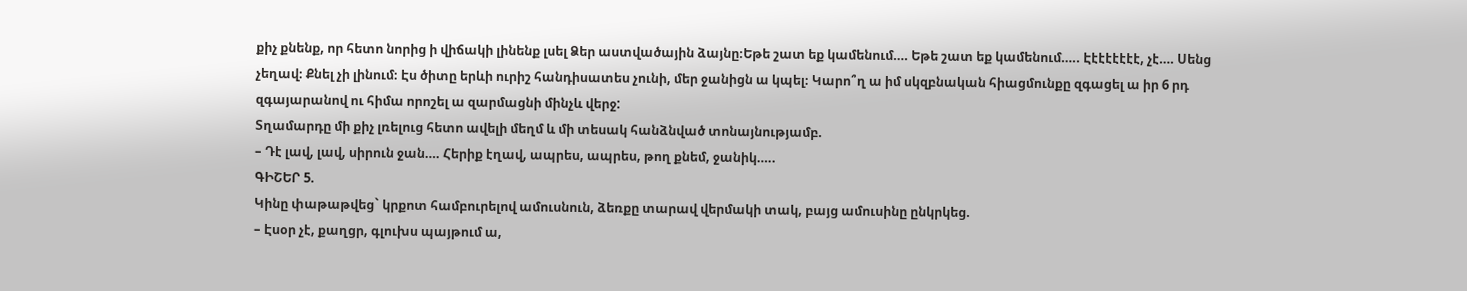քիչ քնենք, որ հետո նորից ի վիճակի լինենք լսել Ձեր աստվածային ձայնը։Եթե շատ եք կամենում…. Եթե շատ եք կամենում….. Էէէէէէէէ, չէ…. Սենց չեղավ։ Քնել չի լինում։ Էս ծիտը երևի ուրիշ հանդիսատես չունի, մեր ջանիցն ա կպել։ Կարո՞ղ ա իմ սկզբնական հիացմունքը զգացել ա իր 6 րդ զգայարանով ու հիմա որոշել ա զարմացնի մինչև վերջ:
Տղամարդը մի քիչ լռելուց հետո ավելի մեղմ և մի տեսակ հանձնված տոնայնությամբ.
– Դէ լավ, լավ, սիրուն ջան…. Հերիք էղավ, ապրես, ապրես, թող քնեմ, ջանիկ…..
ԳԻՇԵՐ 5.
Կինը փաթաթվեց` կրքոտ համբուրելով ամուսնուն, ձեռքը տարավ վերմակի տակ, բայց ամուսինը ընկրկեց.
– Էսօր չէ, քաղցր, գլուխս պայթում ա,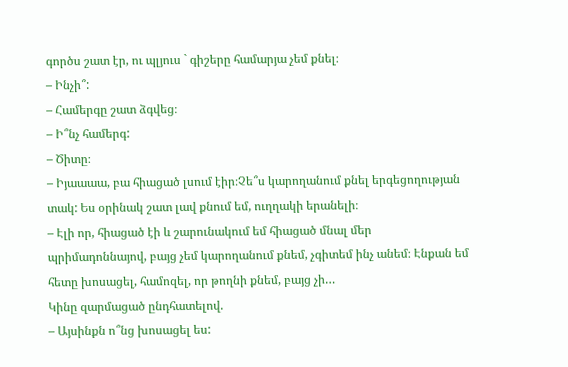գործս շատ էր, ու պլյուս ` գիշերը համարյա չեմ քնել։
– Ինչի՞:
– Համերգը շատ ձգվեց։
– Ի՞նչ համերգ:
– Ծիտը։
– Իյաաաա, բա հիացած լսում էիր։Չե՞ս կարողանում քնել երգեցողության տակ: Ես օրինակ շատ լավ քնում եմ, ուղղակի երանելի։
– Էլի որ, հիացած էի և շարունակում եմ հիացած մնալ մեր պրիմադոննայով, բայց չեմ կարողանում քնեմ, չգիտեմ ինչ անեմ։ Էնքան եմ հետը խոսացել, համոզել, որ թողնի քնեմ, բայց չի…
Կինը զարմացած ընդհատելով.
– Այսինքն ո՞նց խոսացել ես: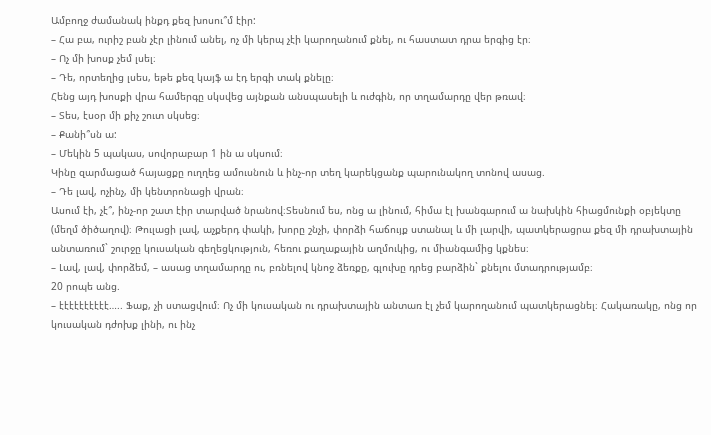Ամբողջ ժամանակ ինքդ քեզ խոսու՞մ էիր:
– Հա բա, ուրիշ բան չէր լինում անել, ոչ մի կերպ չէի կարողանում քնել, ու հաստատ դրա երգից էր։
– Ոչ մի խոսք չեմ լսել։
– Դե, որտեղից լսես, եթե քեզ կայֆ ա էդ երգի տակ քնելը։
Հենց այդ խոսքի վրա համերգը սկսվեց այնքան անսպասելի և ուժգին, որ տղամարդը վեր թռավ։
– Տես, էսօր մի քիչ շուտ սկսեց։
– Քանի՞սն ա:
– Մեկին 5 պակաս, սովորաբար 1 ին ա սկսում։
Կինը զարմացած հայացքը ուղղեց ամուսնուն և ինչ֊որ տեղ կարեկցանք պարունակող տոնով ասաց.
– Դե լավ, ոչինչ, մի կենտրոնացի վրան։
Ասում էի, չէ՞, ինչ-որ շատ էիր տարված նրանով։Տեսնում ես, ոնց ա լինում, հիմա էլ խանգարում ա նախկին հիացմունքի օբյեկտը (մեղմ ծիծաղով)։ Թուլացի լավ, աչքերդ փակի, խորը շնչի, փորձի հաճույք ստանալ և մի լարվի, պատկերացրա քեզ մի դրախտային անտառում` շուրջը կուսական գեղեցկություն, հեռու քաղաքային աղմուկից, ու միանգամից կքնես։
– Լավ, լավ, փորձեմ, – ասաց տղամարդը ու, բռնելով կնոջ ձեռքը, գլուխը դրեց բարձին` քնելու մտադրությամբ։
20 րոպե անց.
– էէէէէէէէէէ….. Ֆաք, չի ստացվում։ Ոչ մի կուսական ու դրախտային անտառ էլ չեմ կարողանում պատկերացնել։ Հակառակը, ոնց որ կուսական դժոխք լինի, ու ինչ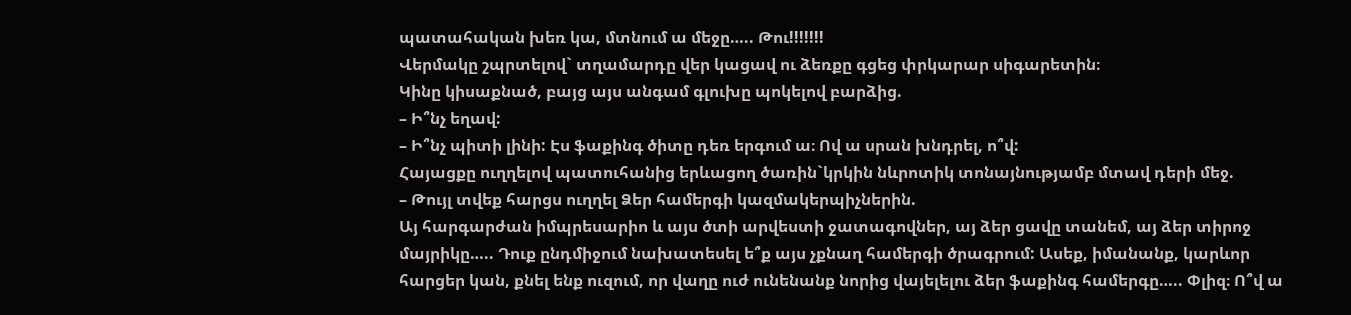պատահական խեռ կա, մտնում ա մեջը….. Թու!!!!!!!
Վերմակը շպրտելով` տղամարդը վեր կացավ ու ձեռքը գցեց փրկարար սիգարետին։
Կինը կիսաքնած, բայց այս անգամ գլուխը պոկելով բարձից.
– Ի՞նչ եղավ:
– Ի՞նչ պիտի լինի: Էս ֆաքինգ ծիտը դեռ երգում ա։ Ով ա սրան խնդրել, ո՞վ:
Հայացքը ուղղելով պատուհանից երևացող ծառին`կրկին նևրոտիկ տոնայնությամբ մտավ դերի մեջ.
– Թույլ տվեք հարցս ուղղել Ձեր համերգի կազմակերպիչներին.
Այ հարգարժան իմպրեսարիո և այս ծտի արվեստի ջատագովներ, այ ձեր ցավը տանեմ, այ ձեր տիրոջ մայրիկը….. Դուք ընդմիջում նախատեսել ե՞ք այս չքնաղ համերգի ծրագրում: Ասեք, իմանանք, կարևոր հարցեր կան, քնել ենք ուզում, որ վաղը ուժ ունենանք նորից վայելելու ձեր ֆաքինգ համերգը….. Փլիզ։ Ո՞վ ա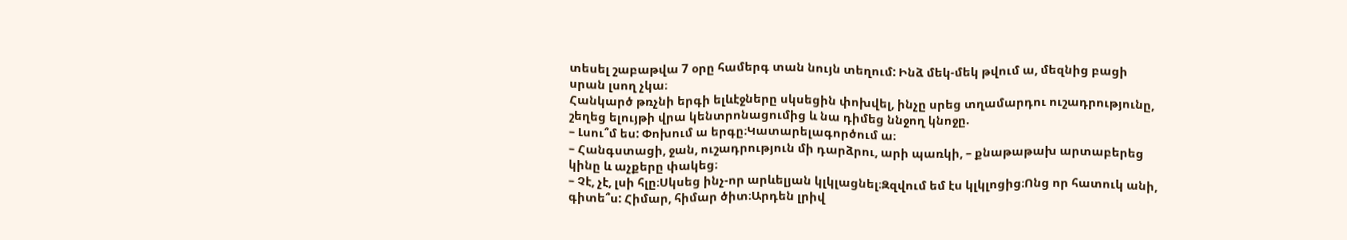տեսել շաբաթվա 7 օրը համերգ տան նույն տեղում: Ինձ մեկ-մեկ թվում ա, մեզնից բացի սրան լսող չկա։
Հանկարծ թռչնի երգի ելևէջները սկսեցին փոխվել, ինչը սրեց տղամարդու ուշադրությունը, շեղեց ելույթի վրա կենտրոնացումից և նա դիմեց ննջող կնոջը.
– Լսու՞մ ես: Փոխում ա երգը։Կատարելագործում ա։
– Հանգստացի, ջան, ուշադրություն մի դարձրու, արի պառկի, – քնաթաթախ արտաբերեց կինը և աչքերը փակեց։
– Չէ, չէ, լսի հլը։Սկսեց ինչ-որ արևելյան կլկլացնել։Զզվում եմ էս կլկլոցից։Ոնց որ հատուկ անի, գիտե՞ս: Հիմար, հիմար ծիտ։Արդեն լրիվ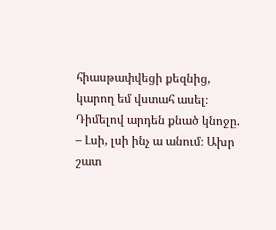հիասթափվեցի քեզնից, կարող եմ վստահ ասել։
Դիմելով արդեն քնած կնոջը.
– Լսի, լսի ինչ ա անում։ Ախր շատ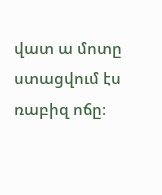վատ ա մոտը ստացվում էս ռաբիզ ոճը։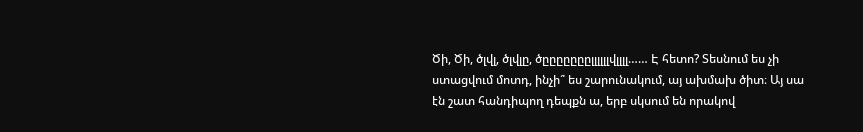Ծի, Ծի, ծլվլ, ծլվլը, ծըըըըըըըլլլլլլվլլլլ…… Է հետո? Տեսնում ես չի ստացվում մոտդ, ինչի՞ ես շարունակում, այ ախմախ ծիտ։ Այ սա էն շատ հանդիպող դեպքն ա, երբ սկսում են որակով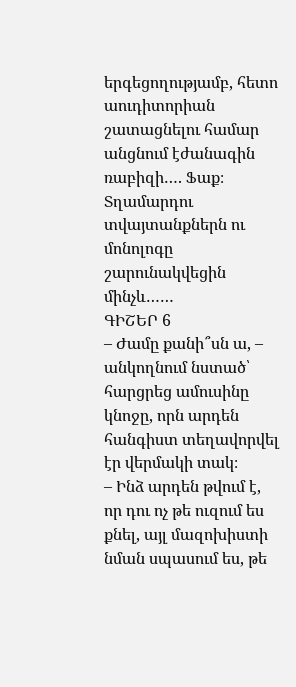երգեցողությամբ, հետո աուդիտորիան շատացնելու համար անցնում էժանագին ռաբիզի…. Ֆաք։
Տղամարդու տվայտանքներն ու մոնոլոգը շարունակվեցին մինչև……
ԳԻՇԵՐ 6
– Ժամը քանի՞սն ա, – անկողնում նստած՝ հարցրեց ամուսինը կնոջը, որն արդեն հանգիստ տեղավորվել էր վերմակի տակ։
– Ինձ արդեն թվում է, որ դու ոչ թե ուզում ես քնել, այլ մազոխիստի նման սպասում ես, թե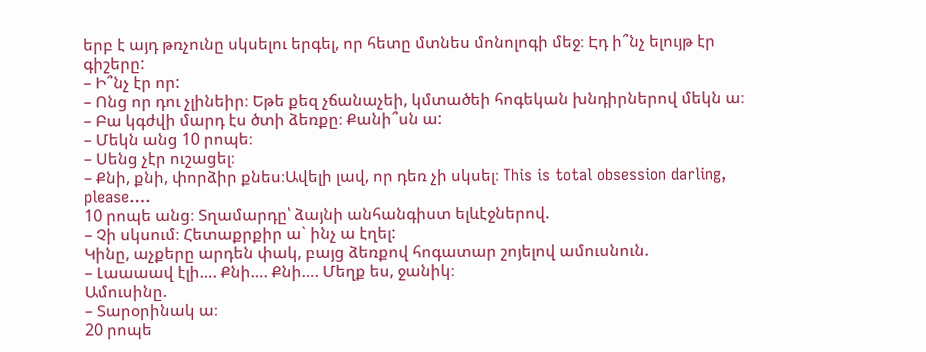երբ է այդ թռչունը սկսելու երգել, որ հետը մտնես մոնոլոգի մեջ։ Էդ ի՞նչ ելույթ էր գիշերը:
– Ի՞նչ էր որ:
– Ոնց որ դու չլինեիր։ Եթե քեզ չճանաչեի, կմտածեի հոգեկան խնդիրներով մեկն ա։
– Բա կգժվի մարդ էս ծտի ձեռքը։ Քանի՞սն ա:
– Մեկն անց 10 րոպե։
– Սենց չէր ուշացել։
– Քնի, քնի, փորձիր քնես։Ավելի լավ, որ դեռ չի սկսել։ This is total obsession darling, please….
10 րոպե անց։ Տղամարդը՝ ձայնի անհանգիստ ելևէջներով.
– Չի սկսում։ Հետաքրքիր ա` ինչ ա էղել:
Կինը, աչքերը արդեն փակ, բայց ձեռքով հոգատար շոյելով ամուսնուն.
– Լաաաավ էլի…. Քնի…. Քնի…. Մեղք ես, ջանիկ։
Ամուսինը.
– Տարօրինակ ա։
20 րոպե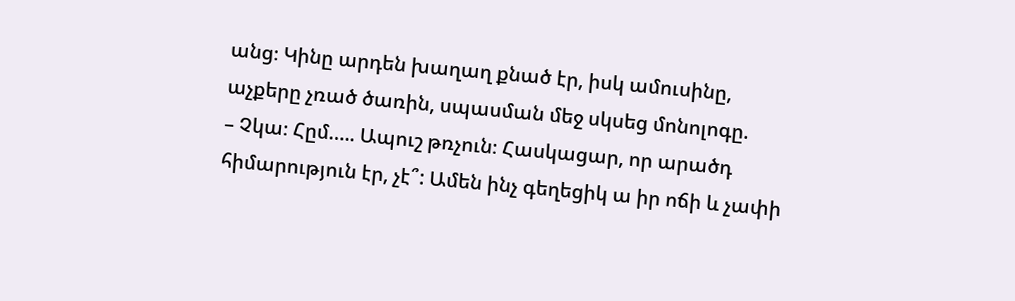անց։ Կինը արդեն խաղաղ քնած էր, իսկ ամուսինը, աչքերը չռած ծառին, սպասման մեջ սկսեց մոնոլոգը.
– Չկա։ Հըմ….. Ապուշ թռչուն։ Հասկացար, որ արածդ հիմարություն էր, չէ՞: Ամեն ինչ գեղեցիկ ա իր ոճի և չափի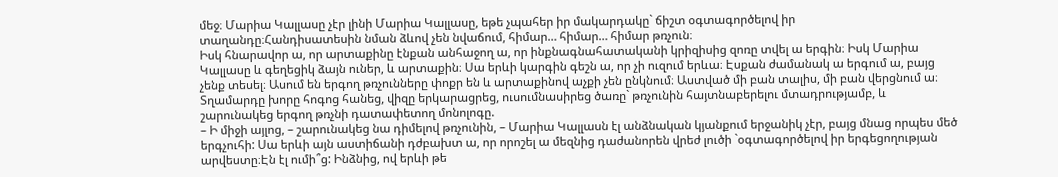մեջ։ Մարիա Կալլասը չէր լինի Մարիա Կալլասը, եթե չպահեր իր մակարդակը` ճիշտ օգտագործելով իր տաղանդը։Հանդիսատեսին նման ձևով չեն նվաճում, հիմար… հիմար… հիմար թռչուն։
Իսկ հնարավոր ա, որ արտաքինը էնքան անհաջող ա, որ ինքնագնահատականի կրիզիսից զոռը տվել ա երգին։ Իսկ Մարիա Կալլասը և գեղեցիկ ձայն ուներ, և արտաքին։ Սա երևի կարգին գեշն ա, որ չի ուզում երևա։ Էսքան ժամանակ ա երգում ա, բայց չենք տեսել։ Ասում են երգող թռչունները փոքր են և արտաքինով աչքի չեն ընկնում։ Աստված մի բան տալիս, մի բան վերցնում ա։
Տղամարդը խորը հոգոց հանեց, վիզը երկարացրեց, ուսումնասիրեց ծառը` թռչունին հայտնաբերելու մտադրությամբ, և շարունակեց երգող թռչնի դատափետող մոնոլոգը.
– Ի միջի այլոց, – շարունակեց նա դիմելով թռչունին, – Մարիա Կալլասն էլ անձնական կյանքում երջանիկ չէր, բայց մնաց որպես մեծ երգչուհի: Սա երևի այն աստիճանի դժբախտ ա, որ որոշել ա մեզնից դաժանորեն վրեժ լուծի `օգտագործելով իր երգեցողության արվեստը։Էն էլ ումի՞ց: Ինձնից, ով երևի թե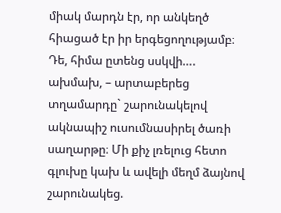միակ մարդն էր, որ անկեղծ հիացած էր իր երգեցողությամբ։
Դե, հիմա ըտենց սսկվի…. ախմախ, – արտաբերեց տղամարդը` շարունակելով ակնապիշ ուսումնասիրել ծառի սաղարթը։ Մի քիչ լռելուց հետո գլուխը կախ և ավելի մեղմ ձայնով շարունակեց.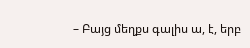– Բայց մեղքս գալիս ա, է, երբ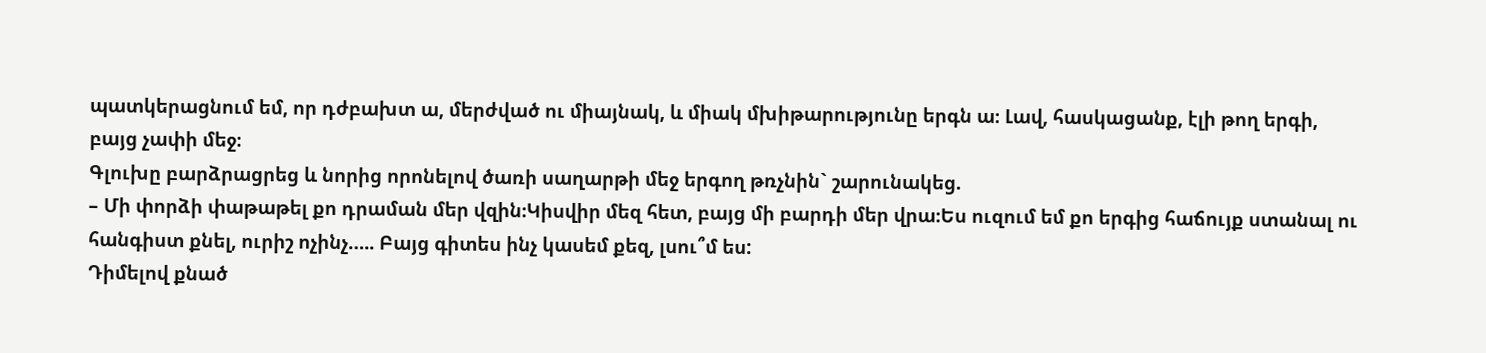պատկերացնում եմ, որ դժբախտ ա, մերժված ու միայնակ, և միակ մխիթարությունը երգն ա։ Լավ, հասկացանք, էլի թող երգի, բայց չափի մեջ։
Գլուխը բարձրացրեց և նորից որոնելով ծառի սաղարթի մեջ երգող թռչնին` շարունակեց.
– Մի փորձի փաթաթել քո դրաման մեր վզին։Կիսվիր մեզ հետ, բայց մի բարդի մեր վրա։Ես ուզում եմ քո երգից հաճույք ստանալ ու հանգիստ քնել, ուրիշ ոչինչ….. Բայց գիտես ինչ կասեմ քեզ, լսու՞մ ես:
Դիմելով քնած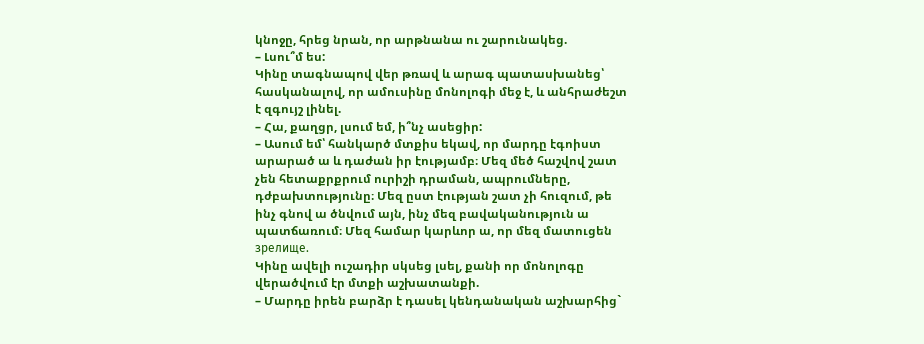կնոջը, հրեց նրան, որ արթնանա ու շարունակեց.
– Լսու՞մ ես:
Կինը տագնապով վեր թռավ և արագ պատասխանեց՝ հասկանալով, որ ամուսինը մոնոլոգի մեջ է, և անհրաժեշտ է զգույշ լինել.
– Հա, քաղցր, լսում եմ, ի՞նչ ասեցիր:
– Ասում եմ՝ հանկարծ մտքիս եկավ, որ մարդը էգոիստ արարած ա և դաժան իր էությամբ։ Մեզ մեծ հաշվով շատ չեն հետաքրքրում ուրիշի դրաման, ապրումները, դժբախտությունը։ Մեզ ըստ էության շատ չի հուզում, թե ինչ գնով ա ծնվում այն, ինչ մեզ բավականություն ա պատճառում։ Մեզ համար կարևոր ա, որ մեզ մատուցեն зрелище.
Կինը ավելի ուշադիր սկսեց լսել, քանի որ մոնոլոգը վերածվում էր մտքի աշխատանքի.
– Մարդը իրեն բարձր է դասել կենդանական աշխարհից`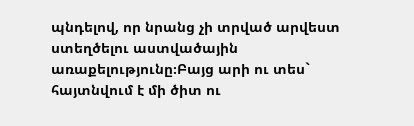պնդելով, որ նրանց չի տրված արվեստ ստեղծելու աստվածային առաքելությունը։Բայց արի ու տես` հայտնվում է մի ծիտ ու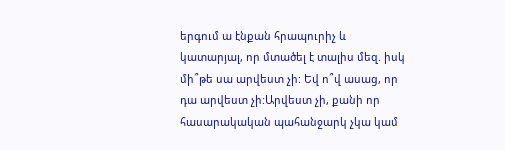երգում ա էնքան հրապուրիչ և կատարյալ, որ մտածել է տալիս մեզ. իսկ մի՞թե սա արվեստ չի: Եվ ո՞վ ասաց, որ դա արվեստ չի:Արվեստ չի, քանի որ հասարակական պահանջարկ չկա կամ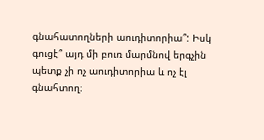գնահատողների աուդիտորիա՞: Իսկ գուցէ՞ այդ մի բուռ մարմնով երգչին պետք չի ոչ աուդիտորիա և ոչ էլ գնահտող։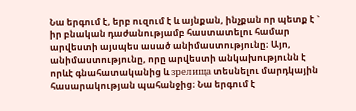Նա երգում է, երբ ուզում է և այնքան, ինչքան որ պետք է ` իր բնական դաժանությամբ հաստատելու համար արվեստի այսպես ասած անիմաստությունը։ Այո, անիմաստությունը, որը արվեստի անկախությունն է որևէ գնահատականից և зрелища տեսնելու մարդկային հասարակության պահանջից։ Նա երգում է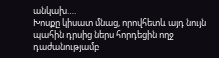անկախ….
Խոսքը կիսատ մնաց, որովհետև այդ նույն պահին դրսից ներս հորդեցին ողջ դաժանությամբ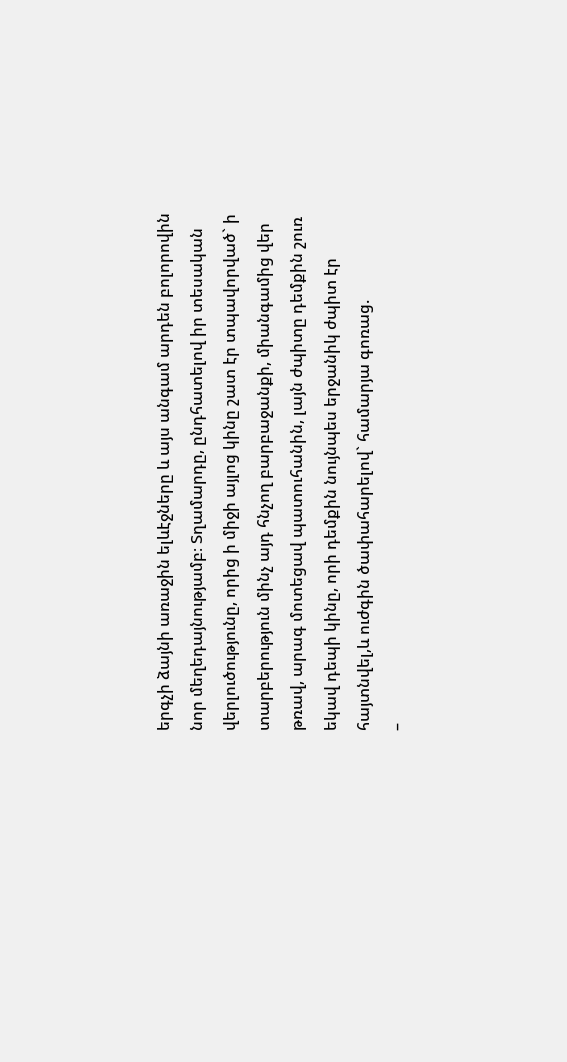երգչի ձայնի առաջին ելևէջները և այս անգամ արդեն բոլորովին նոր մեղեդայնությամբ։ Տղամարդը, ընդհատելով իր տեսական վերլուծությունը, որից ի միջի այլոց կինը շատ էր տպավորված` ի տարբերություն մինչ այդ հնչող բարբաջանքի, միանգամից վեր թռավ, արագ մոտեցավ պատուհանին, լայն ժպիտը դեմքին շուռ եկավ դեպի կինը, որի դեմքին նույնպես երջանիկ ժպիտ էր հայտնվել,և ուժգին ծափահարելով` համարյա գոռաց.
–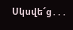Սկսվե՜ց․․․